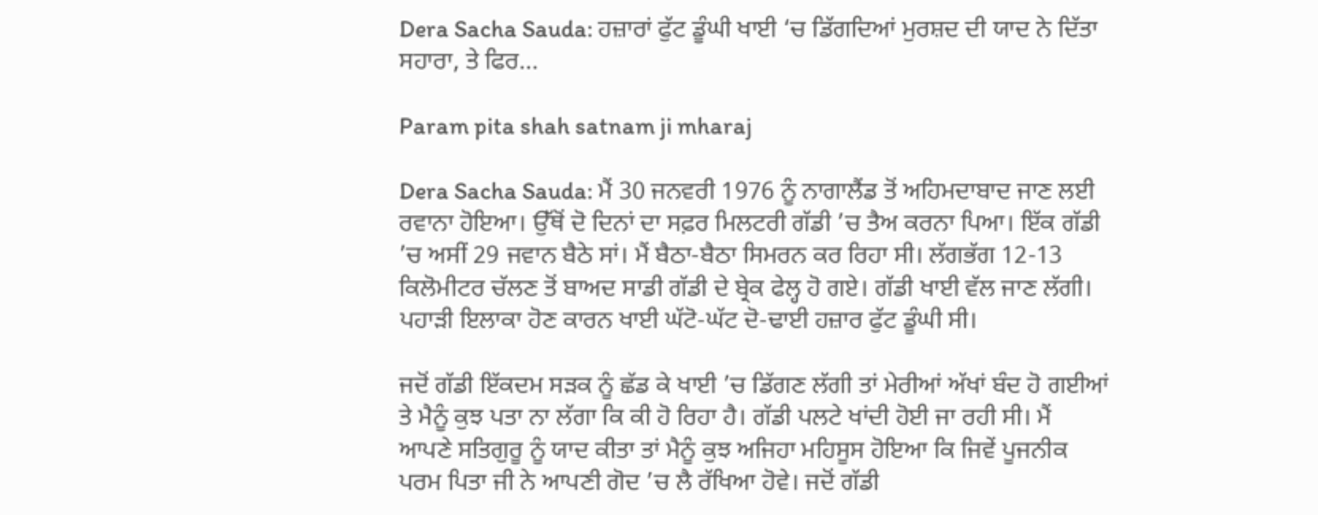Dera Sacha Sauda: ਹਜ਼ਾਰਾਂ ਫੁੱਟ ਡੂੰਘੀ ਖਾਈ ‘ਚ ਡਿੱਗਦਿਆਂ ਮੁਰਸ਼ਦ ਦੀ ਯਾਦ ਨੇ ਦਿੱਤਾ ਸਹਾਰਾ, ਤੇ ਫਿਰ…

Param pita shah satnam ji mharaj

Dera Sacha Sauda: ਮੈਂ 30 ਜਨਵਰੀ 1976 ਨੂੰ ਨਾਗਾਲੈਂਡ ਤੋਂ ਅਹਿਮਦਾਬਾਦ ਜਾਣ ਲਈ ਰਵਾਨਾ ਹੋਇਆ। ਉੱਥੋਂ ਦੋ ਦਿਨਾਂ ਦਾ ਸਫ਼ਰ ਮਿਲਟਰੀ ਗੱਡੀ ’ਚ ਤੈਅ ਕਰਨਾ ਪਿਆ। ਇੱਕ ਗੱਡੀ ’ਚ ਅਸੀਂ 29 ਜਵਾਨ ਬੈਠੇ ਸਾਂ। ਮੈਂ ਬੈਠਾ-ਬੈਠਾ ਸਿਮਰਨ ਕਰ ਰਿਹਾ ਸੀ। ਲੱਗਭੱਗ 12-13 ਕਿਲੋਮੀਟਰ ਚੱਲਣ ਤੋਂ ਬਾਅਦ ਸਾਡੀ ਗੱਡੀ ਦੇ ਬ੍ਰੇਕ ਫੇਲ੍ਹ ਹੋ ਗਏ। ਗੱਡੀ ਖਾਈ ਵੱਲ ਜਾਣ ਲੱਗੀ। ਪਹਾੜੀ ਇਲਾਕਾ ਹੋਣ ਕਾਰਨ ਖਾਈ ਘੱਟੋ-ਘੱਟ ਦੋ-ਢਾਈ ਹਜ਼ਾਰ ਫੁੱਟ ਡੂੰਘੀ ਸੀ।

ਜਦੋਂ ਗੱਡੀ ਇੱਕਦਮ ਸੜਕ ਨੂੰ ਛੱਡ ਕੇ ਖਾਈ ’ਚ ਡਿੱਗਣ ਲੱਗੀ ਤਾਂ ਮੇਰੀਆਂ ਅੱਖਾਂ ਬੰਦ ਹੋ ਗਈਆਂ ਤੇ ਮੈਨੂੰ ਕੁਝ ਪਤਾ ਨਾ ਲੱਗਾ ਕਿ ਕੀ ਹੋ ਰਿਹਾ ਹੈ। ਗੱਡੀ ਪਲਟੇ ਖਾਂਦੀ ਹੋਈ ਜਾ ਰਹੀ ਸੀ। ਮੈਂ ਆਪਣੇ ਸਤਿਗੁਰੂ ਨੂੰ ਯਾਦ ਕੀਤਾ ਤਾਂ ਮੈਨੂੰ ਕੁਝ ਅਜਿਹਾ ਮਹਿਸੂਸ ਹੋਇਆ ਕਿ ਜਿਵੇਂ ਪੂਜਨੀਕ ਪਰਮ ਪਿਤਾ ਜੀ ਨੇ ਆਪਣੀ ਗੋਦ ’ਚ ਲੈ ਰੱਖਿਆ ਹੋਵੇ। ਜਦੋਂ ਗੱਡੀ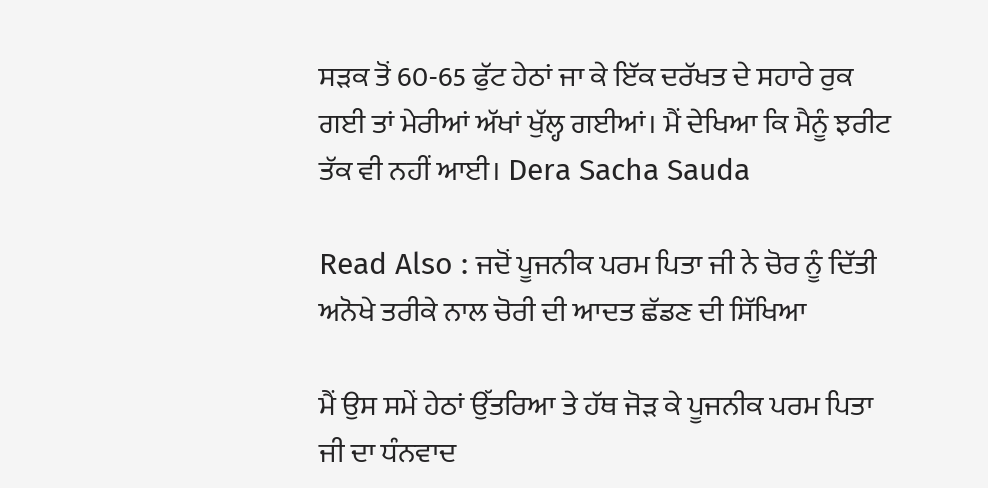ਸੜਕ ਤੋਂ 60-65 ਫੁੱਟ ਹੇਠਾਂ ਜਾ ਕੇ ਇੱਕ ਦਰੱਖਤ ਦੇ ਸਹਾਰੇ ਰੁਕ ਗਈ ਤਾਂ ਮੇਰੀਆਂ ਅੱਖਾਂ ਖੁੱਲ੍ਹ ਗਈਆਂ। ਮੈਂ ਦੇਖਿਆ ਕਿ ਮੈਨੂੰ ਝਰੀਟ ਤੱਕ ਵੀ ਨਹੀਂ ਆਈ। Dera Sacha Sauda

Read Also : ਜਦੋਂ ਪੂਜਨੀਕ ਪਰਮ ਪਿਤਾ ਜੀ ਨੇ ਚੋਰ ਨੂੰ ਦਿੱਤੀ ਅਨੋਖੇ ਤਰੀਕੇ ਨਾਲ ਚੋਰੀ ਦੀ ਆਦਤ ਛੱਡਣ ਦੀ ਸਿੱਖਿਆ

ਮੈਂ ਉਸ ਸਮੇਂ ਹੇਠਾਂ ਉੱਤਰਿਆ ਤੇ ਹੱਥ ਜੋੜ ਕੇ ਪੂਜਨੀਕ ਪਰਮ ਪਿਤਾ ਜੀ ਦਾ ਧੰਨਵਾਦ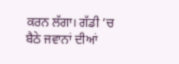ਕਰਨ ਲੱਗਾ। ਗੱਡੀ ’ਚ ਬੈਠੇ ਜਵਾਨਾਂ ਦੀਆਂ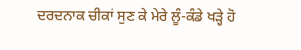ਦਰਦਨਾਕ ਚੀਕਾਂ ਸੁਣ ਕੇ ਮੇਰੇ ਲੂੰ-ਕੰਡੇ ਖੜ੍ਹੇ ਹੋ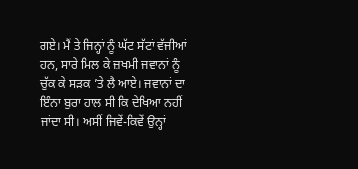ਗਏ। ਮੈਂ ਤੇ ਜਿਨ੍ਹਾਂ ਨੂੰ ਘੱਟ ਸੱਟਾਂ ਵੱਜੀਆਂ ਹਨ, ਸਾਰੇ ਮਿਲ ਕੇ ਜ਼ਖਮੀ ਜਵਾਨਾਂ ਨੂੰ ਚੁੱਕ ਕੇ ਸੜਕ ’ਤੇ ਲੈ ਆਏ। ਜਵਾਨਾਂ ਦਾ ਇੰਨਾ ਬੁਰਾ ਹਾਲ ਸੀ ਕਿ ਦੇਖਿਆ ਨਹੀਂ ਜਾਂਦਾ ਸੀ। ਅਸੀਂ ਜਿਵੇਂ-ਕਿਵੇਂ ਉਨ੍ਹਾਂ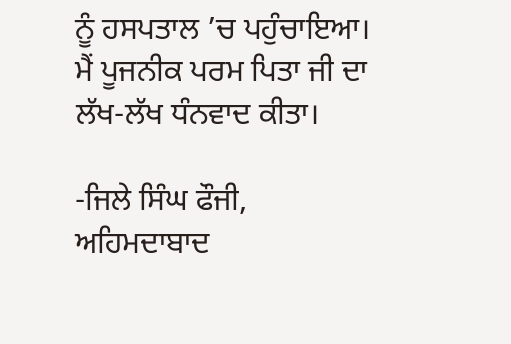ਨੂੰ ਹਸਪਤਾਲ ’ਚ ਪਹੁੰਚਾਇਆ। ਮੈਂ ਪੂਜਨੀਕ ਪਰਮ ਪਿਤਾ ਜੀ ਦਾ ਲੱਖ-ਲੱਖ ਧੰਨਵਾਦ ਕੀਤਾ।

-ਜਿਲੇ ਸਿੰਘ ਫੌਜੀ,
ਅਹਿਮਦਾਬਾਦ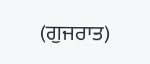(ਗੁਜਰਾਤ)